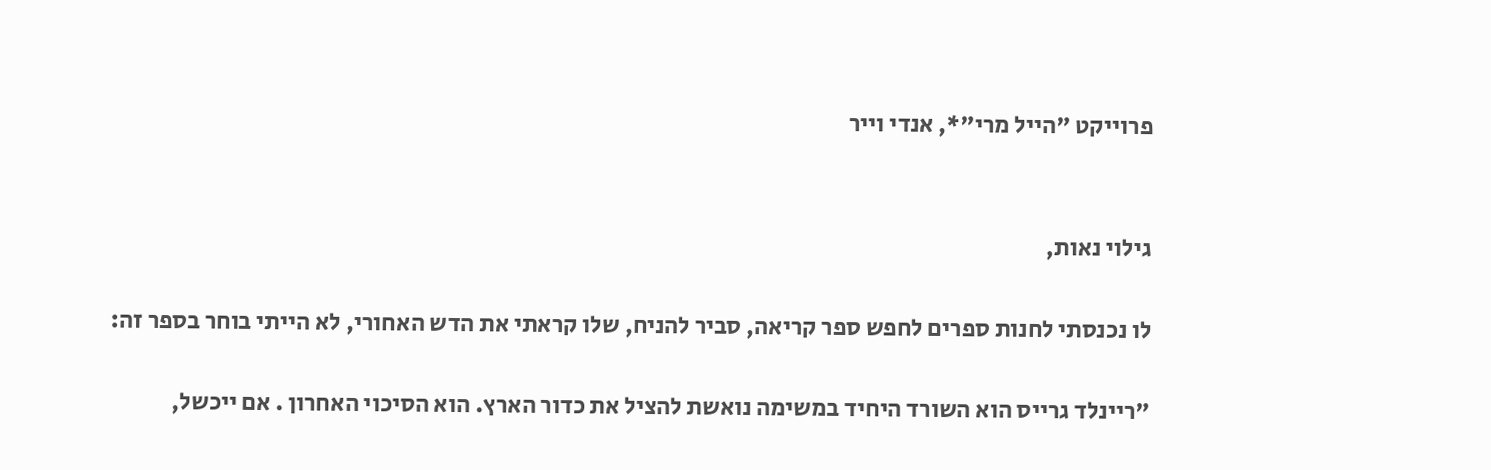פרוייקט "הייל מרי"*, אנדי וייר


גילוי נאות,

לו נכנסתי לחנות ספרים לחפש ספר קריאה, סביר להניח, שלו קראתי את הדש האחורי, לא הייתי בוחר בספר זה:

"ריינלד גרייס הוא השורד היחיד במשימה נואשת להציל את כדור הארץ. הוא הסיכוי האחרון . אם ייכשל,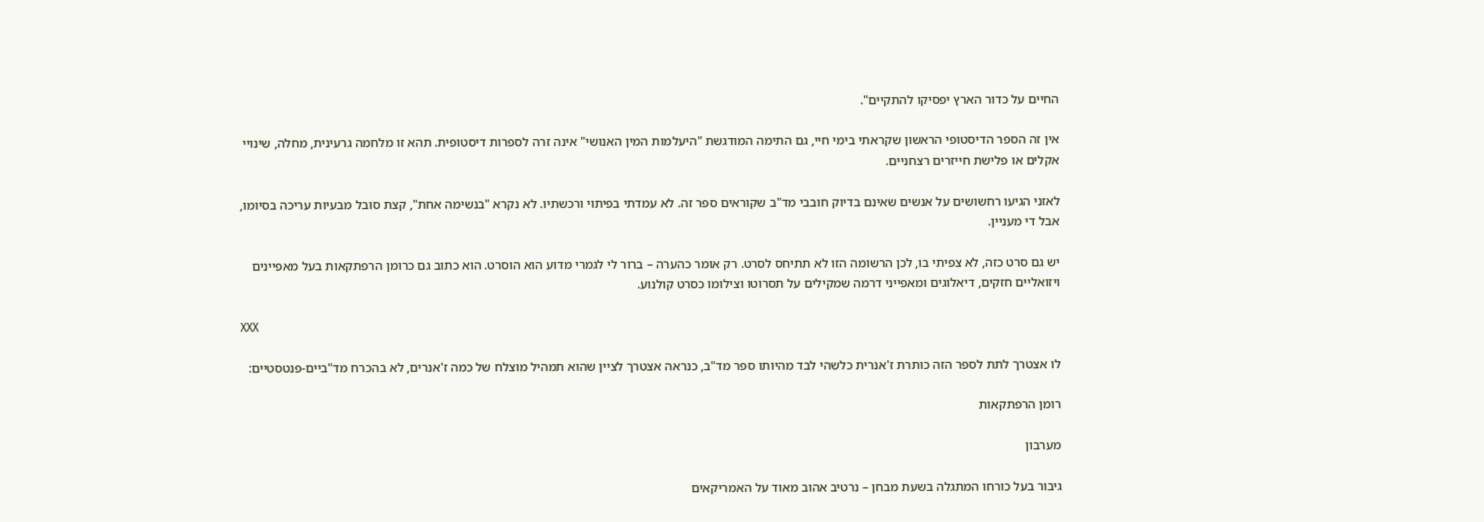החיים על כדור הארץ יפסיקו להתקיים".

אין זה הספר הדיסטופי הראשון שקראתי בימי חיי, גם התימה המודגשת "היעלמות המין האנושי" אינה זרה לספרות דיסטופית. תהא זו מלחמה גרעינית, מחלה, שינויי אקלים או פלישת חייזרים רצחניים.

לאזני הגיעו רחשושים על אנשים שאינם בדיוק חובבי מד"ב שקוראים ספר זה. לא עמדתי בפיתוי ורכשתיו. לא נקרא "בנשימה אחת", קצת סובל מבעיות עריכה בסיומו, אבל די מעניין.

יש גם סרט כזה, לא צפיתי בו, לכן הרשומה הזו לא תתיחס לסרט. רק אומר כהערה – ברור לי לגמרי מדוע הוא הוסרט. הוא כתוב גם כרומן הרפתקאות בעל מאפיינים ויזואליים חזקים, דיאלוגים ומאפייני דרמה שמקילים על תסרוטו וצילומו כסרט קולנוע.

XXX

לו אצטרך לתת לספר הזה כותרת ז'אנרית כלשהי לבד מהיותו ספר מד"ב, כנראה אצטרך לציין שהוא תמהיל מוצלח של כמה ז'אנרים, לא בהכרח מד"ביים-פנטסטיים:

רומן הרפתקאות

מערבון

גיבור בעל כורחו המתגלה בשעת מבחן – נרטיב אהוב מאוד על האמריקאים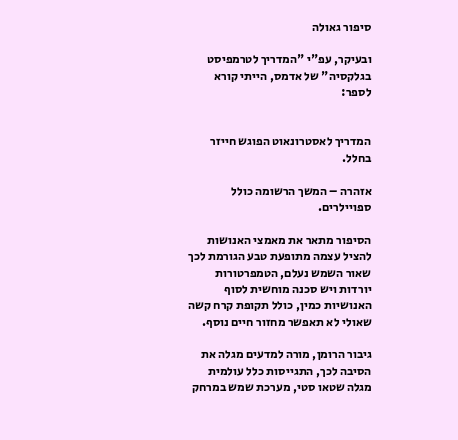סיפור גאולה

ובעיקר, עפ"י "המדריך לטרמפיסט בגלקסיה" של אדמס, הייתי קורא לספר:


המדריך לאסטרונאוט הפוגש חייזר בחלל.

אזהרה – המשך הרשומה כולל ספויילרים.

הסיפור מתאר את מאמצי האנושות להציל עצמה מתופעת טבע הגורמת לכך שאור השמש נעלם, הטמפרטורות יורדות ויש סכנה מוחשית לסוף האנושיות כמין, כולל תקופת קרח קשה שאולי לא תאפשר מחזור חיים נוסף.

גיבור הרומן, מורה למדעים מגלה את הסיבה לכך, התגייסות כלל עולמית מגלה שטאו סטי, מערכת שמש במרחק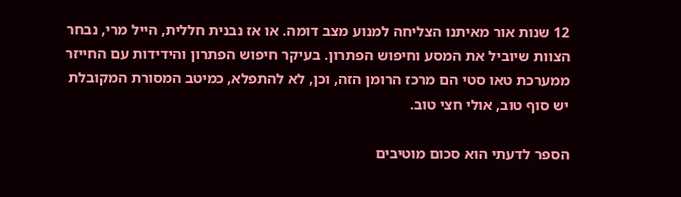12 שנות אור מאיתנו הצליחה למנוע מצב דומה. או אז נבנית חללית, הייל מרי, נבחר הצוות שיוביל את המסע וחיפוש הפתרון. בעיקר חיפוש הפתרון והידידות עם החייזר ממערכת טאו סטי הם מרכז הרומן הזה, וכן, לא להתפלא, כמיטב המסורת המקובלת יש סוף טוב, אולי חצי טוב.

הספר לדעתי הוא סכום מוטיבים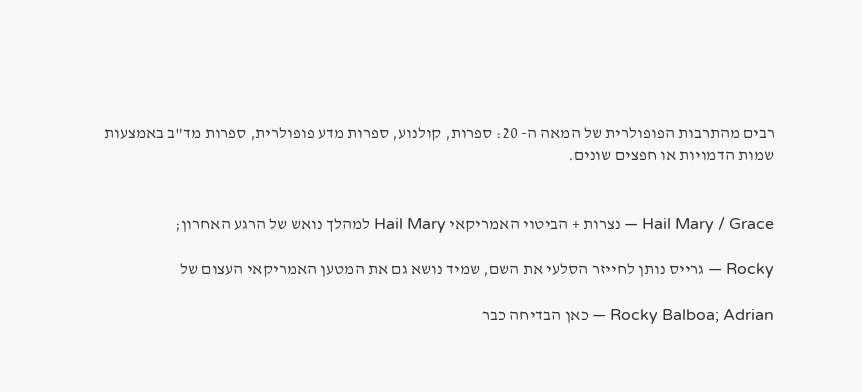רבים מהתרבות הפופולרית של המאה ה- 20: ספרות, קולנוע, ספרות מדע פופולרית, ספרות מד"ב באמצעות שמות הדמויות או חפצים שונים.


Hail Mary / Grace — נצרות + הביטוי האמריקאי Hail Mary למהלך נואש של הרגע האחרון;

Rocky — גרייס נותן לחייזר הסלעי את השם, שמיד נושא גם את המטען האמריקאי העצום של

Rocky Balboa; Adrian — כאן הבדיחה כבר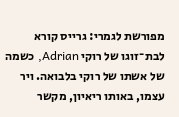מפורשת לגמרי: גרייס קורא לבת־זוגו של רוקי Adrian, כשמה של אשתו של רוקי בלבואה. ויר עצמו, באותו ריאיון, מקשר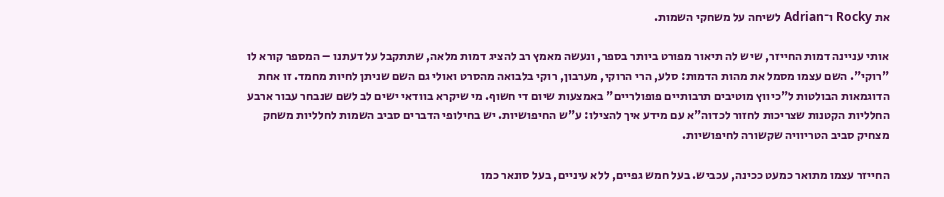את Rocky ו־Adrian לשיחה על משחקי השמות.

אותי עניינה דמות החייזר, שיש לה תיאור מפורט ביותר בספר, ונעשה מאמץ רב להציג דמות מלאה, שתתקבל על דעתנו – המספר קורא לו "רוקי". השם עצמו מסמל את מהות הדמות: סלע, הרי הרוקי, מערבון, רוקי בלבואה מהסרט ואולי גם השם שניתן לחיות מחמד. זו אחת הדוגמאות הבולטות ל"כיווץ מוטיבים תרבותיים פופולריים" באמצעות שיום די חשוף. מי שיקרא בוודאי ישים לב לשם שנבחר עבור ארבע החלליות הקטנות שצריכות לחזור לכדוה"א עם מידע איך להצילו: ע"ש החיפושיות. יש בחילופי הדברים סביב השמות לחלליות משחק מצחיק סביב הטריוויה שקשורה לחיפושיות.

החייזר עצמו מתואר כמעט ככינה, עכביש. בעל חמש גפיים, ללא עיניים, בעל סונאר כמו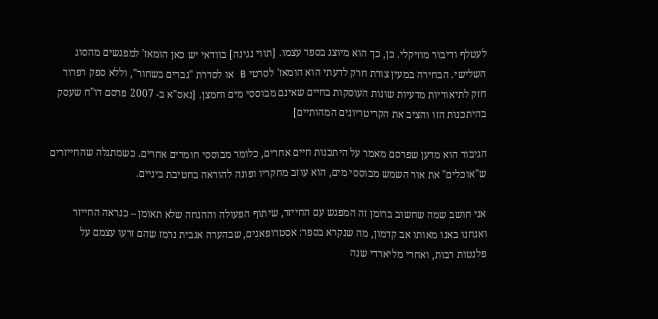לעטלף ודיבור מוזיקלי. כן, כך הוא מיוצג בספר עצמו. [תווי נגינה] בוודאי יש כאן הומאז' למפגשים מהסוג השלישי. הבחירה במעין צורת חרק לדעתי הוא הומאז' לסרטי B או לסדרת "גברים בשחור", וללא ספק רפרור חזק לתיאוריות מדעיות שונות העוסקות בחיים שאינם מבוססי מים וחמצן. [נאס"א ב- 2007 פרסם דו"ח שעסק בהיתכנות הזו והציב את הקריטריונים המהותיים]

הגיבור הוא מדען שפרסם מאמר על היתכנות חיים אחרים, כלומר מבוססי חומרים אחרים. כשמתגלה שהחייזרים ש"אוכלים" את אור השמש מבוססי מים, הוא עוזב מחקריו ופונה להוראה בחטיבת ביניים.

אני חושב שמה שחשוב ברומן זה המפגש עם החייזר, שיתוף הפעולה וההנחה שלא תאומן – כנראה החייזר ואנחנו באנו מאותו אב קדמון, מה שנקרא בספר: אסטרופאגים, שבהערה אגבית נרמז שהם זרעו עצמם על פלנטות רבות, ואחרי מליארדי שנה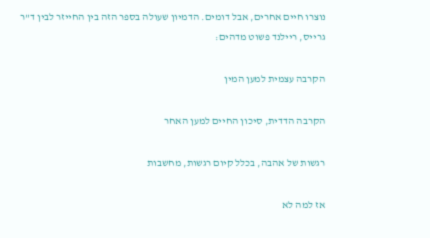נוצרו חיים אחרים, אבל דומים. הדמיון שעולה בספר הזה בין החייזר לבין ד"ר גרייס, ריילנד פשוט מדהים:

הקרבה עצמית למען המין

הקרבה הדדית, סיכון החיים למען האחר

רגשות של אהבה, בכלל קיום רגשות, מחשבות

אז למה לא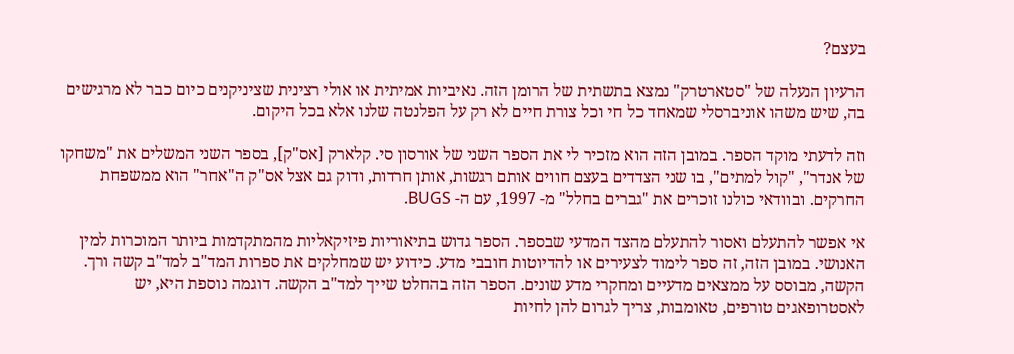בעצם?

הרעיון הנעלה של "סטארטרק" נמצא בתשתית של הרומן הזה. נאיביות אמיתית או אולי רצינית שציניקנים כיום כבר לא מרגישים בה, שיש משהו אוניברסלי שמאחד כל חי וכל צורת חיים לא רק על הפלנטה שלנו אלא בכל היקום.

וזה לדעתי מוקד הספר. במובן הזה הוא מזכיר לי את הספר השני של אורסון סי. קלארק [אס"ק], בספר השני המשלים את "משחקו של אנדר", "קול למתים", בו שני הצדדים בעצם חווים אותם רגשות, אותן חרדות, ודוק גם אצל אס"ק ה"אחר" הוא ממשפחת החרקים. ובוודאי כולנו זוכרים את "גברים בחלל" מ- 1997, עם ה- BUGS.

אי אפשר להתעלם ואסור להתעלם מהצד המדעי שבספר. הספר גדוש בתיאוריות פיזיקאליות מהמתקדמות ביותר המוכרות למין האנושי. במובן הזה, זה ספר לימוד לצעירים או להדיוטות חובבי מדע. כידוע יש שמחלקים את ספרות המד"ב למד"ב קשה ורך. הקשה, מבוסס על ממצאים מדעיים ומחקרי מדע שונים. הספר הזה בהחלט שייך למד"ב הקשה. דוגמה נוספת היא, יש לאסטרופאגים טורפים, טאומבות, צריך לגרום להן לחיות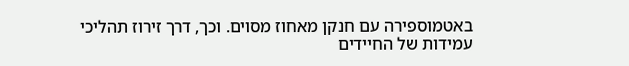באטמוספירה עם חנקן מאחוז מסוים. וכך, דרך זירוז תהליכי עמידות של החיידים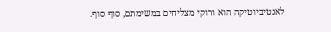לאנטיביוטיקה הוא ורוקי מצליחים במשימתם, סוף סוף.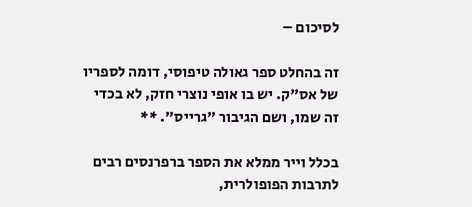לסיכום –

זה בהחלט ספר גאולה טיפוסי, דומה לספריו של אס"ק. יש בו אופי נוצרי חזק, לא בכדי זה שמו, ושם הגיבור "גרייס". **

בכלל וייר ממלא את הספר ברפרנסים רבים לתרבות הפופולרית,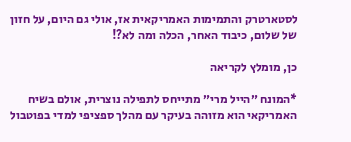לסטארטרק והתמימות האמריקאית אז, אולי גם היום, על חזון של שלום, כיבוד האחר, הכלה ומה לא?!

כן, מומלץ לקריאה

*המונח ״הייל מרי״ מתייחס לתפילה נוצרית, אולם בשיח האמריקאי הוא מזוהה בעיקר עם מהלך ספציפי למדי בפוטבול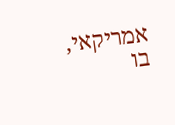אמריקאי, בו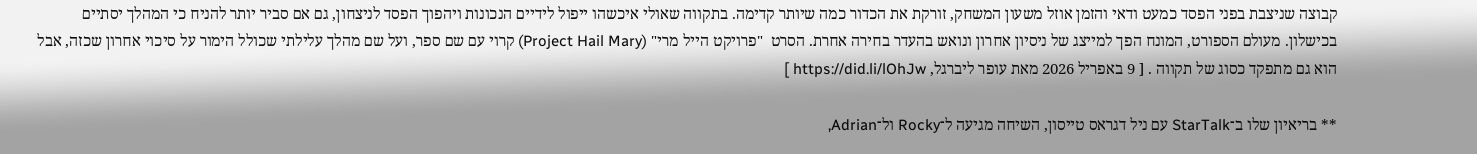קבוצה שניצבת בפני הפסד כמעט ודאי והזמן אוזל משעון המשחק, זורקת את הכדור כמה שיותר קדימה. בתקווה שאולי איכשהו ייפול לידיים הנכונות ויהפוך הפסד לניצחון, גם אם סביר יותר להניח כי המהלך יסתיים בכישלון. מעולם הספורט, המונח הפך למייצג של ניסיון אחרון ונואש בהעדר בחירה אחרת. הסרט  "פרויקט הייל מרי" (Project Hail Mary) קרוי עם שם ספר, ועל שם מהלך עלילתי שכולל הימור על סיכוי אחרון שכזה, אבל הוא גם מתפקד כסוג של תקווה . [ 9 באפריל 2026 מאת עופר ליברגל, https://did.li/lOhJw ]

** בריאיון שלו ב־StarTalk עם ניל דגראס טייסון, השיחה מגיעה ל־Rocky ול־Adrian,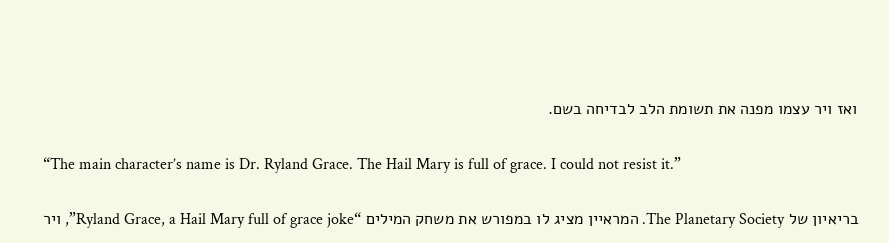ואז ויר עצמו מפנה את תשומת הלב לבדיחה בשם.

“The main character’s name is Dr. Ryland Grace. The Hail Mary is full of grace. I could not resist it.”

בריאיון של The Planetary Society. המראיין מציג לו במפורש את משחק המילים “Ryland Grace, a Hail Mary full of grace joke”, ויר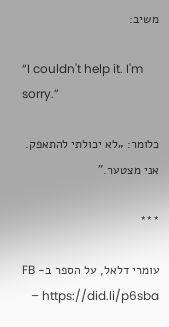משיב:

“I couldn't help it. I'm sorry.”

כלומר: „לא יכולתי להתאפק. אני מצטער.”

***

עומרי דלאל, על הספר ב- FB – https://did.li/p6sba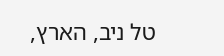טל ניב, הארץ,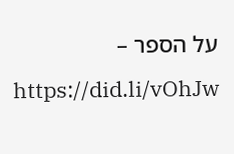על הספר – https://did.li/vOhJw